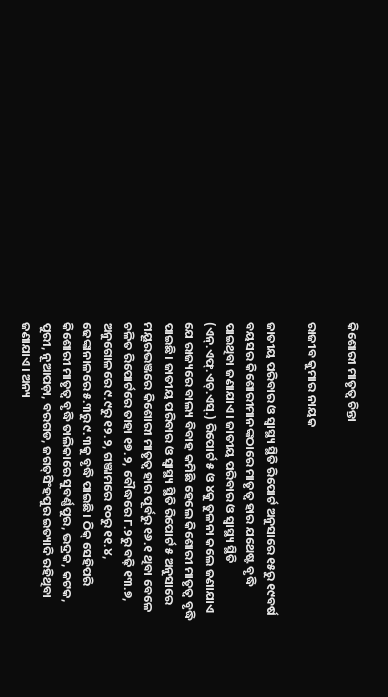କିଶୋରୀ ମାତୃତ୍ୱ ଚିନ୍ତା

ରାଜୀବ କୁମାର ନାୟକ

ଜାତୀୟ ପରିବାର ଓ ସ୍ବାସ୍ଥ୍ୟ ସ୍ଥିତି ରିପୋର୍ଟ ଅନୁସାରେ ୧୫ରୁ ୧୯ବର୍ଷ ବୟସର କିଶୋରୀମାନଙ୍କଠାରେ ମାତୃତ୍ୱ ହାର ଯଥେଷ୍ଟ ବୃଦ୍ଧି ପାଇଥିବା ଜଣାଯାଏ। ଜାତୀୟ ପରିବାର ଓ ସ୍ବାସ୍ଥ୍ୟ ସ୍ଥିତି (ଏନ୍‌.ଏଫ୍‌.ଏଚ୍‌.ଏସ୍‌.) ରିପୋର୍ଟ ୫ ଓ ୪କୁ ତୁଳନା କଲେ ଜଣାଯାଏ ଯେ ରାଜ୍ୟରେ ବାଲ୍ୟ ବିବାହ କମିଛି ହେଲେ କିଶୋରୀ ମାତୃତ୍ୱ ବୃଦ୍ଧି ପାଇଛି। ଜାତୀୟ ପରିବାର ଓ ସ୍ବାସ୍ଥ୍ୟ ସ୍ଥିତି ରିପୋର୍ଟ ୫ ଅନୁସାରେ ମୟୂରଭଞ୍ଜରେ କିଶୋରୀ ମାତୃତ୍ୱ ହାର ପୂର୍ବରୁ ୧୬.୧ ଥିବା ବେଳେ ଚଳିତ ରିପୋର୍ଟରେ ତାହା ୧୭.୨, ବୌଦ୍ଧରେ ୮.୨ରୁ ବଢ଼ି ୧୩.୭, ଅନୁଗୋଳରେ ୯.୯ରୁ ୧୨.୨, ଗଞ୍ଜାମରେ ୧୦ରୁ ୧୧.୪, ଢେଙ୍କାନାଳରେ ୫.୩ରୁ ୯.୩କୁ ବୃଦ୍ଧି ପାଇଛି। ଠିକ୍‌ ସେହିପରି କିଶୋରୀ ମାତୃତ୍ୱ ବୃଦ୍ଧି ତାଲିକାରେ ସୁବର୍ଣ୍ଣପୁର, ଭଦ୍ରକ, କଟକ, ପୁରୀ, ନୂଆପଡ଼ା, ବରଗଡ, ଜଗତ୍‌ସିଂହପୁର ଇତ୍ୟାଦି ରହିଥିବା ଜଣାଯାଏ। ଅନ୍ୟ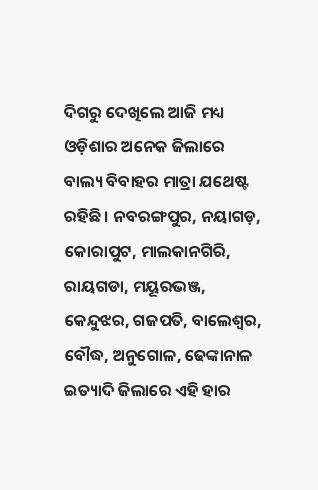ଦିଗରୁ ଦେଖିଲେ ଆଜି ମଧ୍ୟ ଓଡ଼ିଶାର ଅନେକ ଜିଲାରେ ବାଲ୍ୟ ବିବାହର ମାତ୍ରା ଯଥେଷ୍ଟ ରହିଛି। ନବରଙ୍ଗପୁର, ନୟାଗଡ଼, କୋରାପୁଟ, ମାଲକାନଗିରି, ରାୟଗଡା, ମୟୂରଭଞ୍ଜ, କେନ୍ଦୁଝର, ଗଜପତି, ବାଲେଶ୍ୱର, ବୌଦ୍ଧ, ଅନୁଗୋଳ, ଢେଙ୍କାନାଳ ଇତ୍ୟାଦି ଜିଲାରେ ଏହି ହାର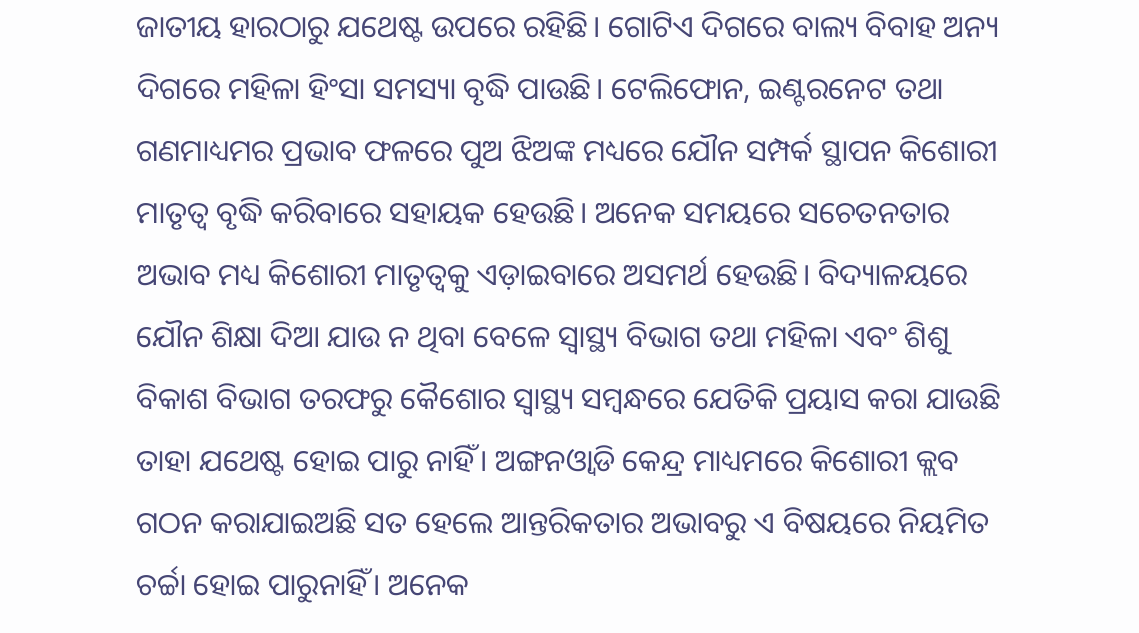ଜାତୀୟ ହାରଠାରୁ ଯଥେଷ୍ଟ ଉପରେ ରହିଛି। ଗୋଟିଏ ଦିଗରେ ବାଲ୍ୟ ବିବାହ ଅନ୍ୟ ଦିଗରେ ମହିଳା ହିଂସା ସମସ୍ୟା ବୃଦ୍ଧି ପାଉଛି। ଟେଲିଫୋନ, ଇଣ୍ଟରନେଟ ତଥା ଗଣମାଧ୍ୟମର ପ୍ରଭାବ ଫଳରେ ପୁଅ ଝିଅଙ୍କ ମଧ୍ୟରେ ଯୌନ ସମ୍ପର୍କ ସ୍ଥାପନ କିଶୋରୀ ମାତୃତ୍ୱ ବୃଦ୍ଧି କରିବାରେ ସହାୟକ ହେଉଛି। ଅନେକ ସମୟରେ ସଚେତନତାର ଅଭାବ ମଧ୍ୟ କିଶୋରୀ ମାତୃତ୍ୱକୁ ଏଡ଼ାଇବାରେ ଅସମର୍ଥ ହେଉଛି। ବିଦ୍ୟାଳୟରେ ଯୌନ ଶିକ୍ଷା ଦିଆ ଯାଉ ନ ଥିବା ବେଳେ ସ୍ବାସ୍ଥ୍ୟ ବିଭାଗ ତଥା ମହିଳା ଏବଂ ଶିଶୁ ବିକାଶ ବିଭାଗ ତରଫରୁ କୈଶୋର ସ୍ବାସ୍ଥ୍ୟ ସମ୍ବନ୍ଧରେ ଯେତିକି ପ୍ରୟାସ କରା ଯାଉଛି ତାହା ଯଥେଷ୍ଟ ହୋଇ ପାରୁ ନାହିଁ। ଅଙ୍ଗନଓ୍ବାଡି କେନ୍ଦ୍ର ମାଧ୍ୟମରେ କିଶୋରୀ କ୍ଲବ ଗଠନ କରାଯାଇଅଛି ସତ ହେଲେ ଆନ୍ତରିକତାର ଅଭାବରୁ ଏ ବିଷୟରେ ନିୟମିତ ଚର୍ଚ୍ଚା ହୋଇ ପାରୁନାହିଁ। ଅନେକ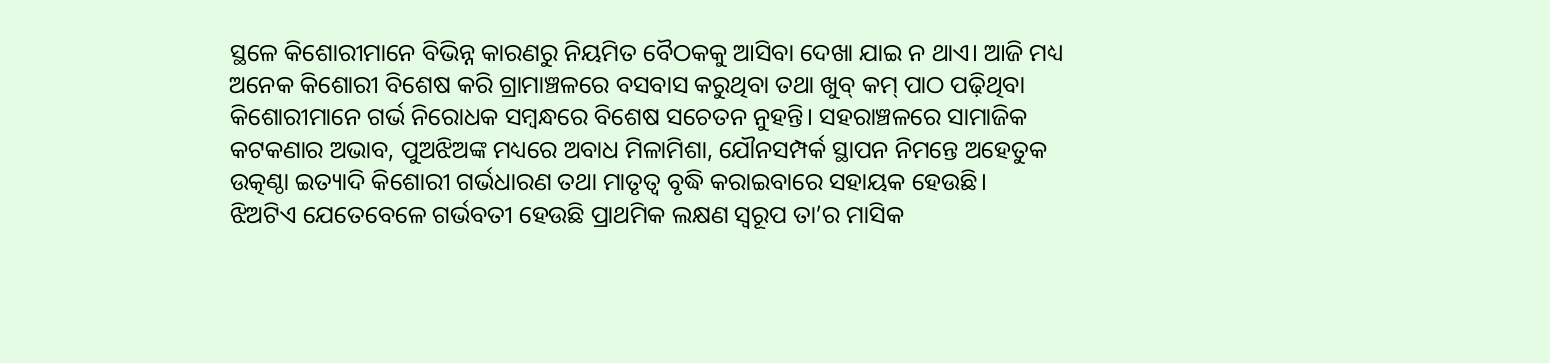ସ୍ଥଳେ କିଶୋରୀମାନେ ବିଭିନ୍ନ କାରଣରୁ ନିୟମିତ ବୈଠକକୁ ଆସିବା ଦେଖା ଯାଇ ନ ଥାଏ। ଆଜି ମଧ୍ୟ ଅନେକ କିଶୋରୀ ବିଶେଷ କରି ଗ୍ରାମାଞ୍ଚଳରେ ବସବାସ କରୁଥିବା ତଥା ଖୁବ୍‌ କମ୍‌ ପାଠ ପଢ଼ିଥିବା କିଶୋରୀମାନେ ଗର୍ଭ ନିରୋଧକ ସମ୍ବନ୍ଧରେ ବିଶେଷ ସଚେତନ ନୁହନ୍ତି। ସହରାଞ୍ଚଳରେ ସାମାଜିକ କଟକଣାର ଅଭାବ, ପୁଅଝିଅଙ୍କ ମଧ୍ୟରେ ଅବାଧ ମିଳାମିଶା, ଯୌନସମ୍ପର୍କ ସ୍ଥାପନ ନିମନ୍ତେ ଅହେତୁକ ଉତ୍କଣ୍ଠା ଇତ୍ୟାଦି କିଶୋରୀ ଗର୍ଭଧାରଣ ତଥା ମାତୃତ୍ୱ ବୃଦ୍ଧି କରାଇବାରେ ସହାୟକ ହେଉଛି।
ଝିଅଟିଏ ଯେତେବେଳେ ଗର୍ଭବତୀ ହେଉଛି ପ୍ରାଥମିକ ଲକ୍ଷଣ ସ୍ବରୂପ ତା’ର ମାସିକ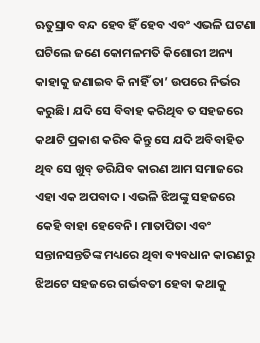ଋତୁସ୍ରାବ ବନ୍ଦ ହେବ ହିଁ ହେବ ଏବଂ ଏଭଳି ଘଟଣା ଘଟିଲେ ଜଣେ କୋମଳମତି କିଶୋରୀ ଅନ୍ୟ କାହାକୁ ଜଣାଇବ କି ନାହିଁ ତା’ ଉପରେ ନିର୍ଭର କରୁଛି। ଯଦି ସେ ବିବାହ କରିଥିବ ତ ସହଜରେ କଥାଟି ପ୍ରକାଶ କରିବ କିନ୍ତୁ ସେ ଯଦି ଅବିବାହିତ ଥିବ ସେ ଖୁବ୍‌ ଡରିଯିବ କାରଣ ଆମ ସମାଜରେ ଏହା ଏକ ଅପବାଦ। ଏଭଳି ଝିଅଙ୍କୁ ସହଜରେ କେହି ବାହା ହେବେନି। ମାତାପିତା ଏବଂ ସନ୍ତାନସନ୍ତତିଙ୍କ ମଧ୍ୟରେ ଥିବା ବ୍ୟବଧାନ କାରଣରୁ ଝିଅଟେ ସହଜରେ ଗର୍ଭବତୀ ହେବା କଥାକୁ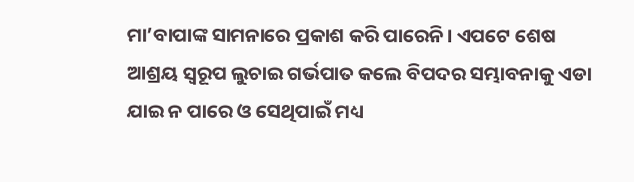ମା’ବାପାଙ୍କ ସାମନାରେ ପ୍ରକାଶ କରି ପାରେନି। ଏପଟେ ଶେଷ ଆଶ୍ରୟ ସ୍ବରୂପ ଲୁଚାଇ ଗର୍ଭପାତ କଲେ ବିପଦର ସମ୍ଭାବନାକୁ ଏଡା ଯାଇ ନ ପାରେ ଓ ସେଥିପାଇଁ ମଧ୍ୟ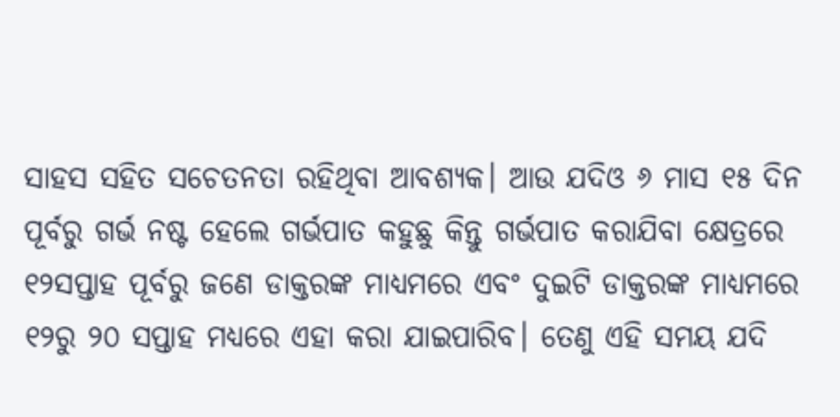ସାହସ ସହିତ ସଚେତନତା ରହିଥିବା ଆବଶ୍ୟକ। ଆଉ ଯଦିଓ ୬ ମାସ ୧୫ ଦିନ ପୂର୍ବରୁ ଗର୍ଭ ନଷ୍ଟ ହେଲେ ଗର୍ଭପାତ କହୁଛୁ କିନ୍ତୁ ଗର୍ଭପାତ କରାଯିବା କ୍ଷେତ୍ରରେ ୧୨ସପ୍ତାହ ପୂର୍ବରୁ ଜଣେ ଡାକ୍ତରଙ୍କ ମାଧ୍ୟମରେ ଏବଂ ଦୁଇଟି ଡାକ୍ତରଙ୍କ ମାଧ୍ୟମରେ ୧୨ରୁ ୨୦ ସପ୍ତାହ ମଧ୍ୟରେ ଏହା କରା ଯାଇପାରିବ। ତେଣୁ ଏହି ସମୟ ଯଦି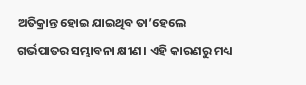ଅତିକ୍ରାନ୍ତ ହୋଇ ଯାଇଥିବ ତା’ହେଲେ ଗର୍ଭପାତର ସମ୍ଭାବନା କ୍ଷୀଣ। ଏହି କାରଣରୁ ମଧ୍ୟ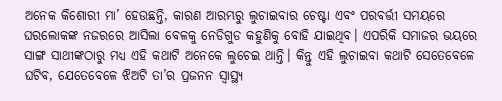ଅନେକ କିଶୋରୀ ମା’ ହେଉଛନ୍ତି, କାରଣ ଆରମ୍ଭରୁ ଲୁଚାଇବାର ଚେଷ୍ଟା ଏବଂ ପରବର୍ତ୍ତୀ ସମୟରେ ଘରଲୋକଙ୍କ ନଜରରେ ଆସିଲା ବେଳକୁ ନେଡିଗୁଡ କହୁଣିକୁ ବୋହି ଯାଇଥିବ। ଏପରିକି ସମାଜର ଭୟରେ ସାଙ୍ଗ ସାଥୀଙ୍କଠାରୁ ମଧ୍ୟ ଏହି କଥାଟି ଅନେକେ ଲୁଚେଇ ଥାନ୍ତି। କିନ୍ତୁ ଏହି ଲୁଚାଇବା କଥାଟି ସେତେବେଳେ ଘଟିବ, ଯେତେବେଳେ ଝିଅଟି ତା’ର ପ୍ରଜନନ ସ୍ବାସ୍ଥ୍ୟ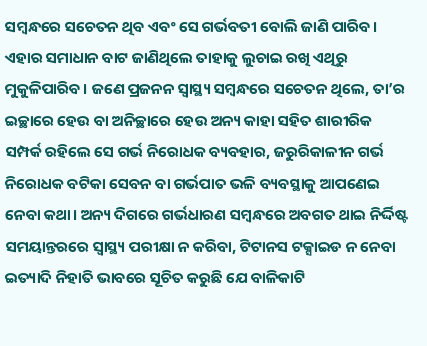ସମ୍ବନ୍ଧରେ ସଚେତନ ଥିବ ଏବଂ ସେ ଗର୍ଭବତୀ ବୋଲି ଜାଣି ପାରିବ। ଏହାର ସମାଧାନ ବାଟ ଜାଣିଥିଲେ ତାହାକୁ ଲୁଚାଇ ରଖି ଏଥିରୁ ମୁକୁଳିପାରିବ। ଜଣେ ପ୍ରଜନନ ସ୍ବାସ୍ଥ୍ୟ ସମ୍ବନ୍ଧରେ ସଚେତନ ଥିଲେ, ତା’ର ଇଚ୍ଛାରେ ହେଉ ବା ଅନିଚ୍ଛାରେ ହେଉ ଅନ୍ୟ କାହା ସହିତ ଶାରୀରିକ ସମ୍ପର୍କ ରହିଲେ ସେ ଗର୍ଭ ନିରୋଧକ ବ୍ୟବହାର, ଜରୁରିକାଳୀନ ଗର୍ଭ ନିରୋଧକ ବଟିକା ସେବନ ବା ଗର୍ଭପାତ ଭଳି ବ୍ୟବସ୍ଥାକୁ ଆପଣେଇ ନେବା କଥା। ଅନ୍ୟ ଦିଗରେ ଗର୍ଭଧାରଣ ସମ୍ବନ୍ଧରେ ଅବଗତ ଥାଇ ନିର୍ଦ୍ଦିଷ୍ଟ ସମୟାନ୍ତରରେ ସ୍ବାସ୍ଥ୍ୟ ପରୀକ୍ଷା ନ କରିବା, ଟିଟାନସ ଟକ୍ସାଇଡ ନ ନେବା ଇତ୍ୟାଦି ନିହାତି ଭାବରେ ସୂଚିତ କରୁଛି ଯେ ବାଳିକାଟି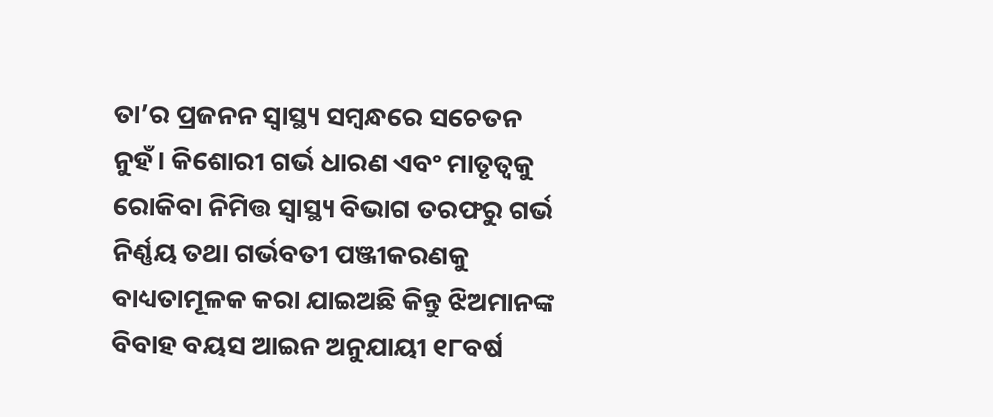ତା’ର ପ୍ରଜନନ ସ୍ବାସ୍ଥ୍ୟ ସମ୍ବନ୍ଧରେ ସଚେତନ ନୁହଁ। କିଶୋରୀ ଗର୍ଭ ଧାରଣ ଏବଂ ମାତୃତ୍ୱକୁ ରୋକିବା ନିମିତ୍ତ ସ୍ବାସ୍ଥ୍ୟ ବିଭାଗ ତରଫରୁ ଗର୍ଭ ନିର୍ଣ୍ଣୟ ତଥା ଗର୍ଭବତୀ ପଞ୍ଜୀକରଣକୁ ବାଧ୍ୟତାମୂଳକ କରା ଯାଇଅଛି କିନ୍ତୁ ଝିଅମାନଙ୍କ ବିବାହ ବୟସ ଆଇନ ଅନୁଯାୟୀ ୧୮ବର୍ଷ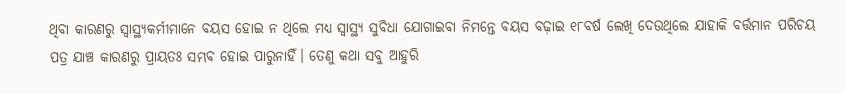ଥିବା କାରଣରୁ ସ୍ବାସ୍ଥ୍ୟକର୍ମୀମାନେ ବୟସ ହୋଇ ନ ଥିଲେ ମଧ୍ୟ ସ୍ବାସ୍ଥ୍ୟ ସୁବିଧା ଯୋଗାଇବା ନିମନ୍ତେ ବୟସ ବଢ଼ାଇ ୧୮ବର୍ଷ ଲେଖି ଦେଉଥିଲେ ଯାହାକି ବର୍ତ୍ତମାନ ପରିଚୟ ପତ୍ର ଯାଞ୍ଚ କାରଣରୁ ପ୍ରାୟତଃ ସମ୍ଭବ ହୋଇ ପାରୁନାହିଁ। ତେଣୁ କଥା ସବୁ ଆହୁରି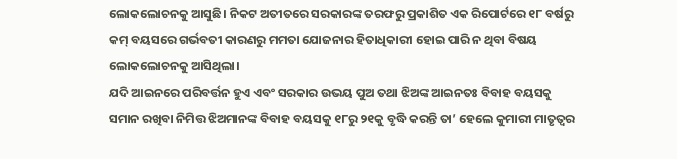ଲୋକଲୋଚନକୁ ଆସୁଛି। ନିକଟ ଅତୀତରେ ସରକାରଙ୍କ ତରଫରୁ ପ୍ରକାଶିତ ଏକ ରିପୋର୍ଟରେ ୧୮ ବର୍ଷରୁ କମ୍‌ ବୟସରେ ଗର୍ଭବତୀ କାରଣରୁ ମମତା ଯୋଜନାର ହିତାଧିକାରୀ ହୋଇ ପାରି ନ ଥିବା ବିଷୟ ଲୋକଲୋଚନକୁ ଆସିଥିଲା।
ଯଦି ଆଇନରେ ପରିବର୍ତ୍ତନ ହୁଏ ଏବଂ ସରକାର ଉଭୟ ପୁଅ ତଥା ଝିଅଙ୍କ ଆଇନତଃ ବିବାହ ବୟସକୁ ସମାନ ରଖିବା ନିମିତ୍ତ ଝିଅମାନଙ୍କ ବିବାହ ବୟସକୁ ୧୮ରୁ ୨୧କୁ ବୃଦ୍ଧି କରନ୍ତି ତା’ ହେଲେ କୁମାରୀ ମାତୃତ୍ୱର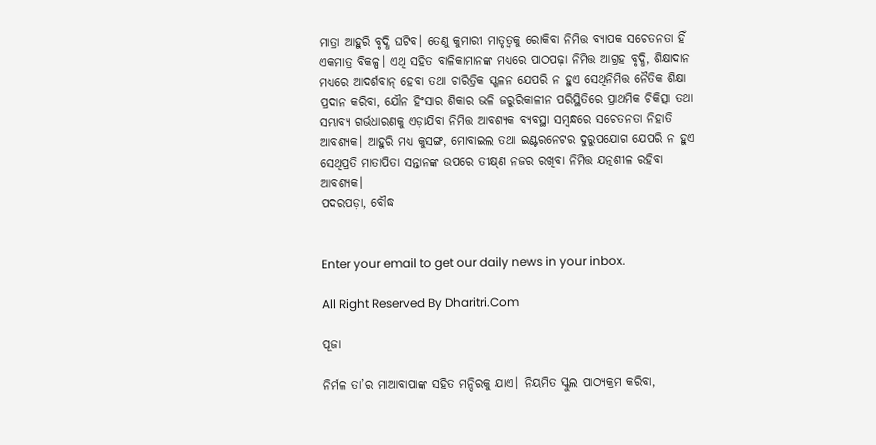ମାତ୍ରା ଆହୁରି ବୃଦ୍ଧି ଘଟିବ। ତେଣୁ କୁମାରୀ ମାତୃତ୍ୱକୁ ରୋକିବା ନିମିତ୍ତ ବ୍ୟାପକ ସଚେତନତା ହିଁ ଏକମାତ୍ର ବିକଳ୍ପ। ଏଥି ସହିତ ବାଳିକାମାନଙ୍କ ମଧ୍ୟରେ ପାଠପଢ଼ା ନିମିତ୍ତ ଆଗ୍ରହ ବୃଦ୍ଧି, ଶିକ୍ଷାଦାନ ମଧ୍ୟରେ ଆଦର୍ଶବାନ୍‌ ହେବା ତଥା ଚାରିତ୍ରିକ ସ୍ଖଳନ ଯେପରି ନ ହୁଏ ସେଥିନିମିତ୍ତ ନୈତିକ ଶିକ୍ଷା ପ୍ରଦାନ କରିବା, ଯୌନ ହିଂସାର ଶିକାର ଭଳି ଜରୁରିକାଳୀନ ପରିସ୍ଥିତିରେ ପ୍ରାଥମିକ ଚିକିତ୍ସା ତଥା ସମ୍ଭାବ୍ୟ ଗର୍ଭଧାରଣକୁ ଏଡ଼ାଯିବା ନିମିତ୍ତ ଆବଶ୍ୟକ ବ୍ୟବସ୍ଥା ସମ୍ବନ୍ଧରେ ସଚେତନତା ନିହାତି ଆବଶ୍ୟକ। ଆହୁରି ମଧ୍ୟ କୁସଙ୍ଗ, ମୋବାଇଲ ତଥା ଇଣ୍ଟରନେଟର ଦୁରୁପଯୋଗ ଯେପରି ନ ହୁଏ ସେଥିପ୍ରତି ମାତାପିତା ସନ୍ତାନଙ୍କ ଉପରେ ତୀକ୍ଷ୍‌ଣ ନଜର ରଖିବା ନିମିତ୍ତ ଯତ୍ନଶୀଳ ରହିବା ଆବଶ୍ୟକ।
ପଦରପଡ଼ା, ବୌଦ୍ଧ


Enter your email to get our daily news in your inbox.

All Right Reserved By Dharitri.Com

ପୂଜା

ନିର୍ମଳ ତା’ର ମାଆବାପାଙ୍କ ସହିତ ମନ୍ଦିରକୁ ଯାଏ। ନିୟମିତ ସ୍କୁଲ ପାଠ୍ୟକ୍ରମ କରିବା,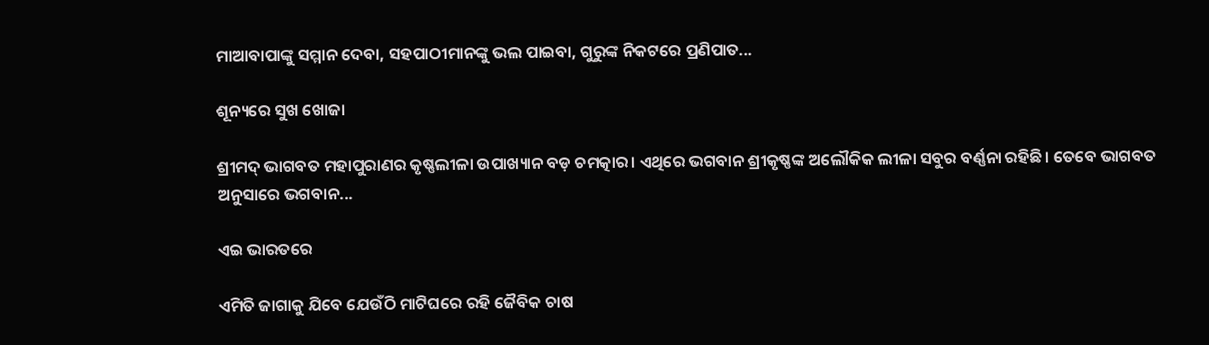ମାଆବାପାଙ୍କୁ ସମ୍ମାନ ଦେବା, ସହପାଠୀମାନଙ୍କୁ ଭଲ ପାଇବା, ଗୁରୁଙ୍କ ନିକଟରେ ପ୍ରଣିପାତ...

ଶୂନ୍ୟରେ ସୁଖ ଖୋଜା

ଶ୍ରୀମଦ୍‌ ଭାଗବତ ମହାପୁରାଣର କୃଷ୍ଣଲୀଳା ଉପାଖ୍ୟାନ ବଡ଼ ଚମତ୍କାର। ଏଥିରେ ଭଗବାନ ଶ୍ରୀକୃଷ୍ଣଙ୍କ ଅଲୌକିକ ଲୀଳା ସବୁର ବର୍ଣ୍ଣନା ରହିଛି। ତେବେ ଭାଗବତ ଅନୁସାରେ ଭଗବାନ...

ଏଇ ଭାରତରେ

ଏମିତି ଜାଗାକୁ ଯିବେ ଯେଉଁଠି ମାଟିଘରେ ରହି ଜୈବିକ ଚାଷ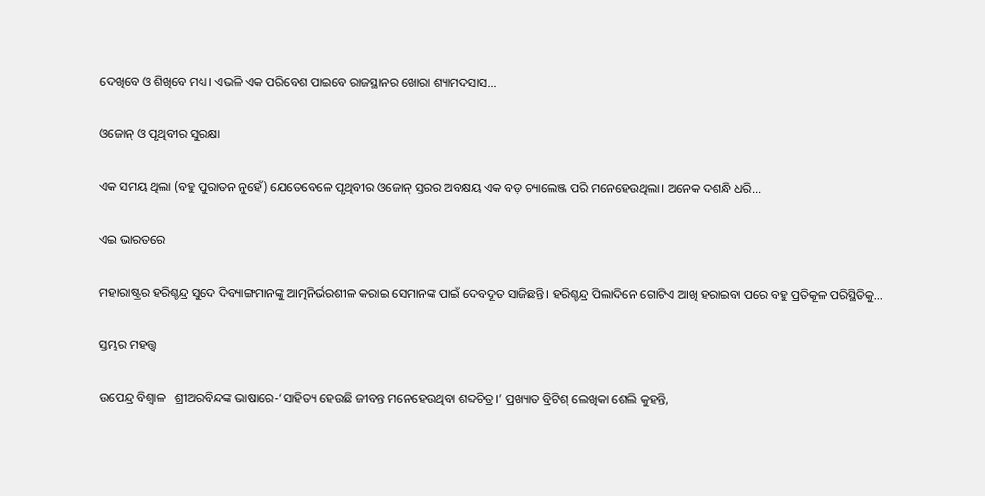ଦେଖିବେ ଓ ଶିଖିବେ ମଧ୍ୟ। ଏଭଳି ଏକ ପରିବେଶ ପାଇବେ ରାଜସ୍ଥାନର ଖୋରା ଶ୍ୟାମଦସାସ...

ଓଜୋନ୍‌ ଓ ପୃଥିବୀର ସୁରକ୍ଷା

ଏକ ସମୟ ଥିଲା (ବହୁ ପୁରାତନ ନୁହେଁ) ଯେତେବେଳେ ପୃଥିବୀର ଓଜୋନ୍‌ ସ୍ତରର ଅବକ୍ଷୟ ଏକ ବଡ଼ ଚ୍ୟାଲେଞ୍ଜ ପରି ମନେହେଉଥିଲା। ଅନେକ ଦଶନ୍ଧି ଧରି...

ଏଇ ଭାରତରେ

ମହାରାଷ୍ଟ୍ରର ହରିଶ୍ଚନ୍ଦ୍ର ସୁଦେ ଦିବ୍ୟାଙ୍ଗମାନଙ୍କୁ ଆତ୍ମନିର୍ଭରଶୀଳ କରାଇ ସେମାନଙ୍କ ପାଇଁ ଦେବଦୂତ ସାଜିଛନ୍ତି। ହରିଶ୍ଚନ୍ଦ୍ର ପିଲାଦିନେ ଗୋଟିଏ ଆଖି ହରାଇବା ପରେ ବହୁ ପ୍ରତିକୂଳ ପରିସ୍ଥିତିକୁ...

ସ୍ତମ୍ଭର ମହତ୍ତ୍ୱ

ଉପେନ୍ଦ୍ର ବିଶ୍ୱାଳ   ଶ୍ରୀଅରବିନ୍ଦଙ୍କ ଭାଷାରେ-‘ସାହିତ୍ୟ ହେଉଛି ଜୀବନ୍ତ ମନେହେଉଥିବା ଶବ୍ଦଚିତ୍ର।’ ପ୍ରଖ୍ୟାତ ବ୍ରିଟିଶ୍‌ ଲେଖିକା ଶେଲି କୁହନ୍ତି,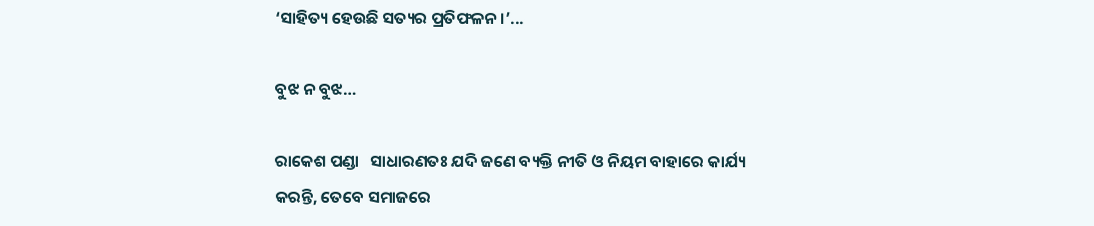‘ସାହିତ୍ୟ ହେଉଛି ସତ୍ୟର ପ୍ରତିଫଳନ ।’...

ବୁଝ ନ ବୁଝ…

ରାକେଶ ପଣ୍ଡା   ସାଧାରଣତଃ ଯଦି ଜଣେ ବ୍ୟକ୍ତି ନୀତି ଓ ନିୟମ ବାହାରେ କାର୍ଯ୍ୟ କରନ୍ତି, ତେବେ ସମାଜରେ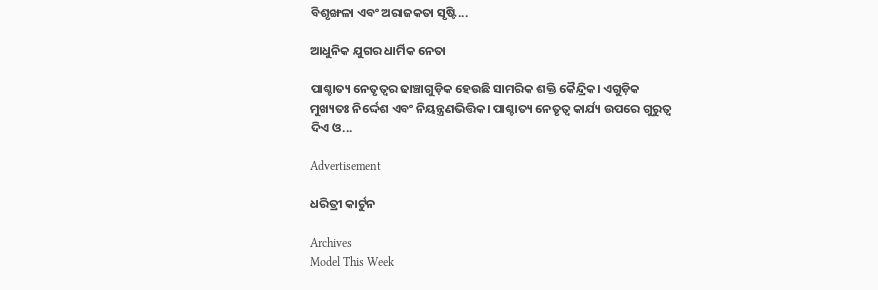ବିଶୃଙ୍ଖଳା ଏବଂ ଅରାଜକତା ସୃଷ୍ଟି...

ଆଧୁନିକ ଯୁଗର ଧାର୍ମିକ ନେତା

ପାଶ୍ଚାତ୍ୟ ନେତୃତ୍ୱର ଢାଞ୍ଚାଗୁଡ଼ିକ ହେଉଛି ସାମରିକ ଶକ୍ତି କୈନ୍ଦ୍ରିକ। ଏଗୁଡ଼ିକ ମୁଖ୍ୟତଃ ନିର୍ଦ୍ଦେଶ ଏବଂ ନିୟନ୍ତ୍ରଣଭିତ୍ତିକ। ପାଶ୍ଚାତ୍ୟ ନେତୃତ୍ୱ କାର୍ଯ୍ୟ ଉପରେ ଗୁରୁତ୍ୱ ଦିଏ ଓ...

Advertisement

ଧରିତ୍ରୀ କାର୍ଟୁନ

Archives
Model This Week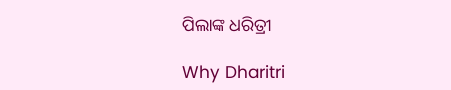ପିଲାଙ୍କ ଧରିତ୍ରୀ

Why Dharitri